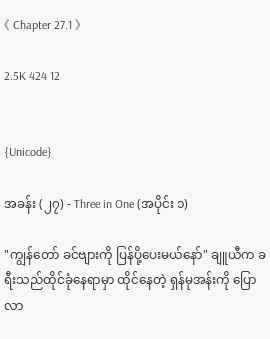《 Chapter 27.1 》

2.5K 424 12


{Unicode}

အခန်း (၂၇) - Three in One (အပိုင်း ၁)

"ကျွန်တော် ခင်ဗျားကို ပြန်ပို့ပေးမယ်နော်" ချူယီက ခရီးသည်ထိုင်ခုံနေရာမှာ ထိုင်နေတဲ့ ရှန်မုအန်းကို ပြောလာ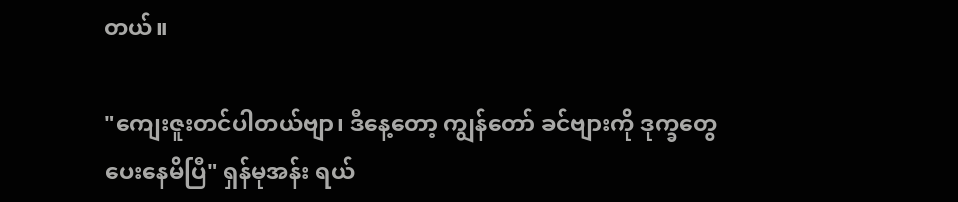တယ်။

"ကျေးဇူးတင်ပါတယ်ဗျာ၊ ဒီနေ့တော့ ကျွန်တော် ခင်ဗျားကို ဒုက္ခတွေပေးနေမိပြီ" ရှန်မုအန်း ရယ်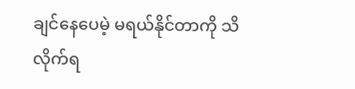ချင်နေပေမဲ့ မရယ်နိုင်တာကို သိလိုက်ရ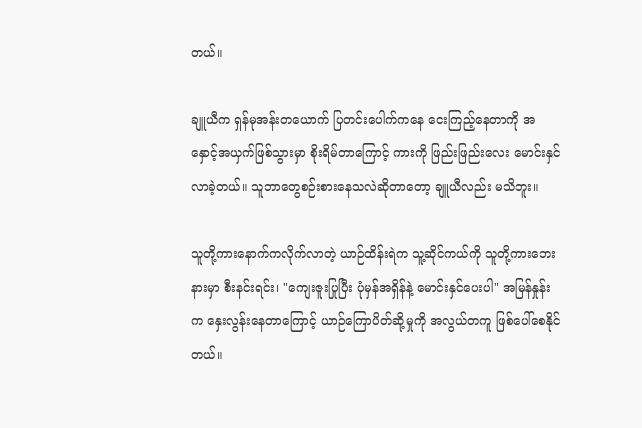တယ်။

ချူယီက ရှန်မုအန်းတယောက် ပြတင်းပေါက်ကနေ ငေးကြည့်နေတာကို အနှောင့်အယှက်ဖြစ်သွားမှာ စိုးရိမ်တာကြောင့် ကားကို ဖြည်းဖြည်းလေး မောင်းနှင်လာခဲ့တယ်။ သူဘာတွေစဉ်းစားနေသလဲဆိုတာတော့ ချူယီလည်း မသိဘူး။

သူတို့ကားနောက်ကလိုက်လာတဲ့ ယာဉ်ထိန်းရဲက သူ့ဆိုင်ကယ်ကို သူတို့ကားဘေးနားမှာ စီးနင်းရင်း၊ "ကျေးဇူးပြုပြီး ပုံမှန်အရှိန်နဲ့ မောင်းနှင်ပေးပါ" အမြန်နှုန်းက နှေးလွန်းနေတာကြောင့် ယာဉ်ကြောပိတ်ဆို့မှုကို အလွယ်တကူ ဖြစ်ပေါ်စေနိုင်တယ်။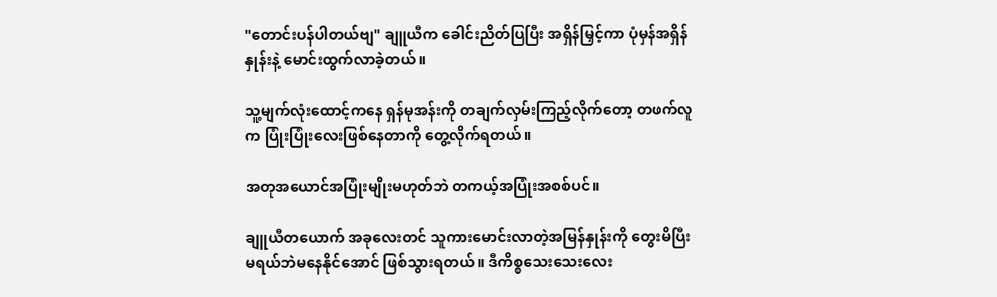"တောင်းပန်ပါတယ်ဗျ" ချူယီက ခေါင်းညိတ်ပြပြီး အရှိန်မြှင့်ကာ ပုံမှန်အရှိန်နှုန်းနဲ့ မောင်းထွက်လာခဲ့တယ်။

သူ့မျက်လုံးထောင့်ကနေ ရှန်မုအန်းကို တချက်လှမ်းကြည့်လိုက်တော့ တဖက်လူက ပြုံးပြုံးလေးဖြစ်နေတာကို တွေ့လိုက်ရတယ်။

အတုအယောင်အပြုံးမျိုးမဟုတ်ဘဲ တကယ့်အပြုံးအစစ်ပင်။

ချူယီတယောက် အခုလေးတင် သူကားမောင်းလာတဲ့အမြန်နှုန်းကို တွေးမိပြီး မရယ်ဘဲမနေနိုင်အောင် ဖြစ်သွားရတယ်။ ဒီကိစ္စသေးသေးလေး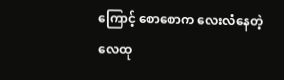ကြောင့် စောစောက လေးလံနေတဲ့ လေထု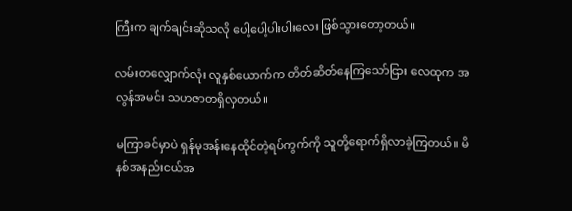ကြီးက ချက်ချင်းဆိုသလို ပေါ့ပေါ့ပါးပါးလေး ဖြစ်သွားတော့တယ်။

လမ်းတလျှောက်လုံး လူနှစ်ယောက်က တိတ်ဆိတ်နေကြသော်ငြား လေထုက အလွန်အမင်း သဟဇာတရှိလှတယ်။

မကြာခင်မှာပဲ ရှန်မုအန်းနေထိုင်တဲ့ရပ်ကွက်ကို သူတို့ရောက်ရှိလာခဲ့ကြတယ်။ မိနစ်အနည်းငယ်အ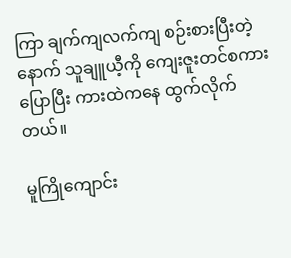ကြာ ချက်ကျလက်ကျ စဉ်းစားပြီးတဲ့နောက် သူချူယီ့ကို ကျေးဇူးတင်စကားပြောပြီး ကားထဲကနေ ထွက်လိုက်တယ်။

မူကြိုကျောင်း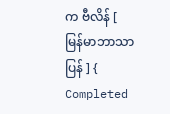က ဗီလိန် [ မြန်မာဘာသာပြန် ] { Completed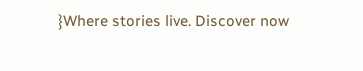}Where stories live. Discover now